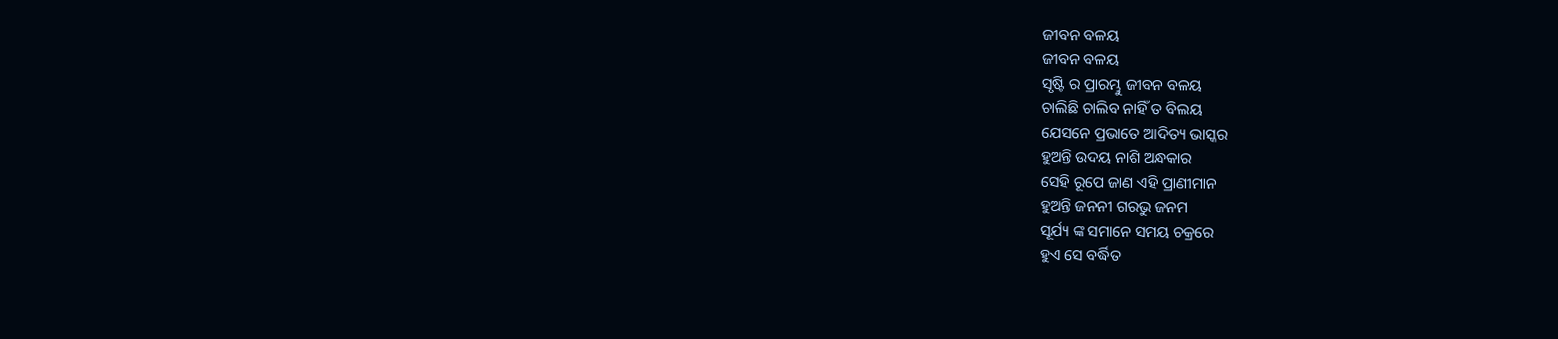ଜୀବନ ବଳୟ
ଜୀବନ ବଳୟ
ସୃଷ୍ଟି ର ପ୍ରାରମ୍ଭୁ ଜୀବନ ବଳୟ
ଚାଲିଛି ଚାଲିବ ନାହିଁ ତ ବିଲୟ
ଯେସନେ ପ୍ରଭାତେ ଆଦିତ୍ୟ ଭାସ୍କର
ହୁଅନ୍ତି ଉଦୟ ନାଶି ଅନ୍ଧକାର
ସେହି ରୂପେ ଜାଣ ଏହି ପ୍ରାଣୀମାନ
ହୁଅନ୍ତି ଜନନୀ ଗରଭୁ ଜନମ
ସୂର୍ଯ୍ୟ ଙ୍କ ସମାନେ ସମୟ ଚକ୍ରରେ
ହୁଏ ସେ ବର୍ଦ୍ଧିତ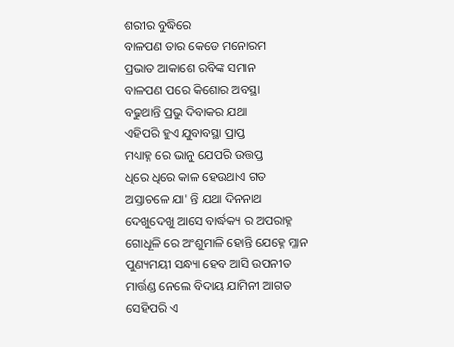ଶରୀର ବୁଦ୍ଧିରେ
ବାଳପଣ ତାର କେଡେ ମନୋରମ
ପ୍ରଭାତ ଆକାଶେ ରବିଙ୍କ ସମାନ
ବାଳପଣ ପରେ କିଶୋର ଅବସ୍ଥା
ବଢୁଥାନ୍ତି ପ୍ରଭୁ ଦିବାକର ଯଥା
ଏହିପରି ହୁଏ ଯୁବାବସ୍ଥା ପ୍ରାପ୍ତ
ମଧ୍ୟାହ୍ନ ରେ ଭାନୁ ଯେପରି ଉତ୍ତପ୍ତ
ଧିରେ ଧିରେ କାଳ ହେଉଥାଏ ଗତ
ଅସ୍ତାଚଳେ ଯା' ନ୍ତି ଯଥା ଦିନନାଥ
ଦେଖୁଦେଖୁ ଆସେ ବାର୍ଦ୍ଧକ୍ୟ ର ଅପରାହ୍ନ
ଗୋଧୂଳି ରେ ଅଂଶୁମାଳି ହୋନ୍ତି ଯେହ୍ନେ ମ୍ଳାନ
ପୁଣ୍ୟମୟୀ ସନ୍ଧ୍ୟା ହେବ ଆସି ଉପନୀତ
ମାର୍ତ୍ତଣ୍ଡ ନେଲେ ବିଦାୟ ଯାମିନୀ ଆଗତ
ସେହିପରି ଏ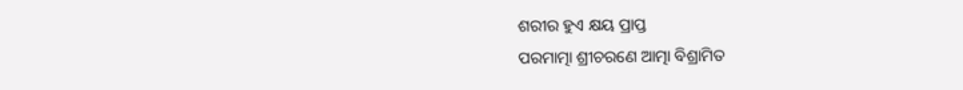ଶରୀର ହୁଏ କ୍ଷୟ ପ୍ରାପ୍ତ
ପରମାତ୍ମା ଶ୍ରୀଚରଣେ ଆତ୍ମା ବିଶ୍ରାମିତ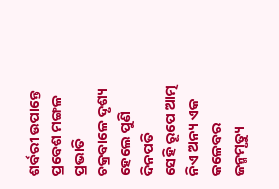ଶର୍ବରୀ ଉପାନ୍ତେ ପ୍ରବେଶ ମଙ୍ଗଳ ପ୍ରଭାତି
ଚକ୍ରବାଳେ ଦୃଶ୍ୟ ହେଲେ ପୁଣି ଦିନପତି
ସେହି ରୂପେ ଆତ୍ମ ନିଏ ଅନ୍ୟ ଏକ କଳେବର
ଜନ୍ମମୃତ୍ୟୁ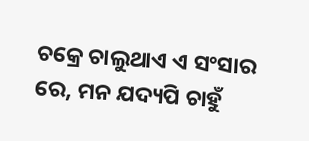ଚକ୍ରେ ଚାଲୁଥାଏ ଏ ସଂସାର
ରେ, ମନ ଯଦ୍ୟପି ଚାହୁଁ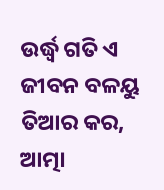ଉର୍ଦ୍ଧ୍ବ ଗତି ଏ ଜୀବନ ବଳୟୁ
ତିଆର କର, ଆତ୍ମା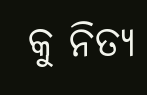କୁ ନିତ୍ୟ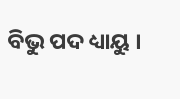ବିଭୁ ପଦ ଧ୍ୟାୟୁ ।